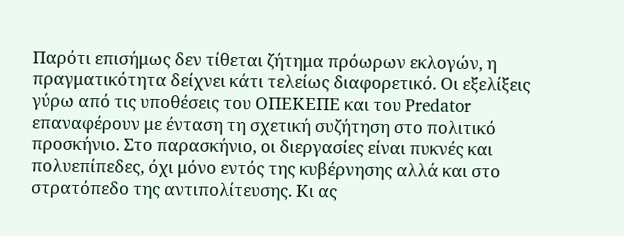Παρότι επισήμως δεν τίθεται ζήτημα πρόωρων εκλογών, η πραγματικότητα δείχνει κάτι τελείως διαφορετικό. Οι εξελίξεις γύρω από τις υποθέσεις του ΟΠΕΚΕΠΕ και του Predator επαναφέρουν με ένταση τη σχετική συζήτηση στο πολιτικό προσκήνιο. Στο παρασκήνιο, οι διεργασίες είναι πυκνές και πολυεπίπεδες, όχι μόνο εντός της κυβέρνησης αλλά και στο στρατόπεδο της αντιπολίτευσης. Κι ας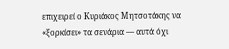επιχειρεί ο Κυριάκος Μητσοτάκης να «ξορκίσει» τα σενάρια — αυτά όχι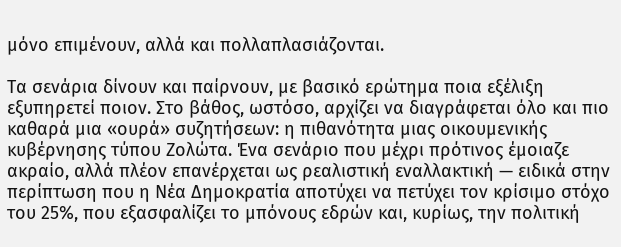μόνο επιμένουν, αλλά και πολλαπλασιάζονται.

Τα σενάρια δίνουν και παίρνουν, με βασικό ερώτημα ποια εξέλιξη εξυπηρετεί ποιον. Στο βάθος, ωστόσο, αρχίζει να διαγράφεται όλο και πιο καθαρά μια «ουρά» συζητήσεων: η πιθανότητα μιας οικουμενικής κυβέρνησης τύπου Ζολώτα. Ένα σενάριο που μέχρι πρότινος έμοιαζε ακραίο, αλλά πλέον επανέρχεται ως ρεαλιστική εναλλακτική — ειδικά στην περίπτωση που η Νέα Δημοκρατία αποτύχει να πετύχει τον κρίσιμο στόχο του 25%, που εξασφαλίζει το μπόνους εδρών και, κυρίως, την πολιτική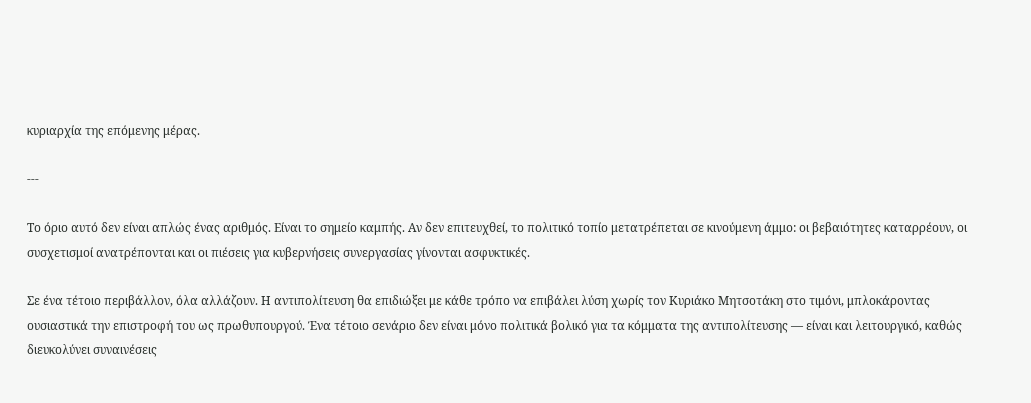κυριαρχία της επόμενης μέρας.

---

Το όριο αυτό δεν είναι απλώς ένας αριθμός. Είναι το σημείο καμπής. Αν δεν επιτευχθεί, το πολιτικό τοπίο μετατρέπεται σε κινούμενη άμμο: οι βεβαιότητες καταρρέουν, οι συσχετισμοί ανατρέπονται και οι πιέσεις για κυβερνήσεις συνεργασίας γίνονται ασφυκτικές.

Σε ένα τέτοιο περιβάλλον, όλα αλλάζουν. Η αντιπολίτευση θα επιδιώξει με κάθε τρόπο να επιβάλει λύση χωρίς τον Κυριάκο Μητσοτάκη στο τιμόνι, μπλοκάροντας ουσιαστικά την επιστροφή του ως πρωθυπουργού. Ένα τέτοιο σενάριο δεν είναι μόνο πολιτικά βολικό για τα κόμματα της αντιπολίτευσης — είναι και λειτουργικό, καθώς διευκολύνει συναινέσεις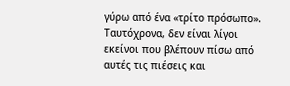γύρω από ένα «τρίτο πρόσωπο». Ταυτόχρονα, δεν είναι λίγοι εκείνοι που βλέπουν πίσω από αυτές τις πιέσεις και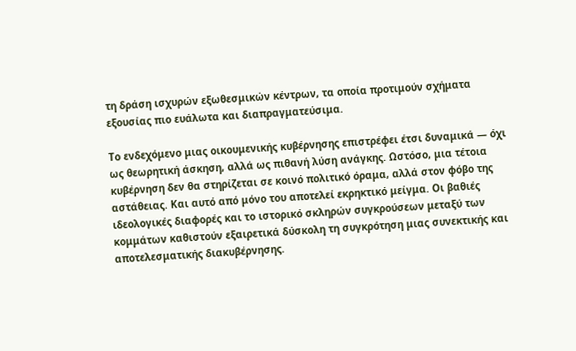τη δράση ισχυρών εξωθεσμικών κέντρων, τα οποία προτιμούν σχήματα εξουσίας πιο ευάλωτα και διαπραγματεύσιμα.

Το ενδεχόμενο μιας οικουμενικής κυβέρνησης επιστρέφει έτσι δυναμικά — όχι ως θεωρητική άσκηση, αλλά ως πιθανή λύση ανάγκης. Ωστόσο, μια τέτοια κυβέρνηση δεν θα στηρίζεται σε κοινό πολιτικό όραμα, αλλά στον φόβο της αστάθειας. Και αυτό από μόνο του αποτελεί εκρηκτικό μείγμα. Οι βαθιές ιδεολογικές διαφορές και το ιστορικό σκληρών συγκρούσεων μεταξύ των κομμάτων καθιστούν εξαιρετικά δύσκολη τη συγκρότηση μιας συνεκτικής και αποτελεσματικής διακυβέρνησης.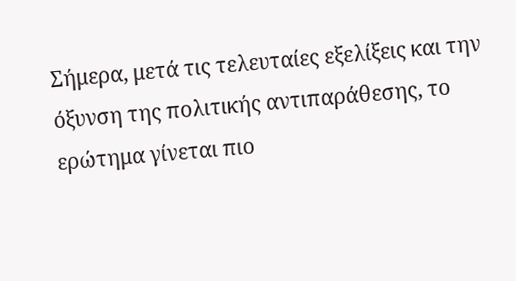Σήμερα, μετά τις τελευταίες εξελίξεις και την όξυνση της πολιτικής αντιπαράθεσης, το ερώτημα γίνεται πιο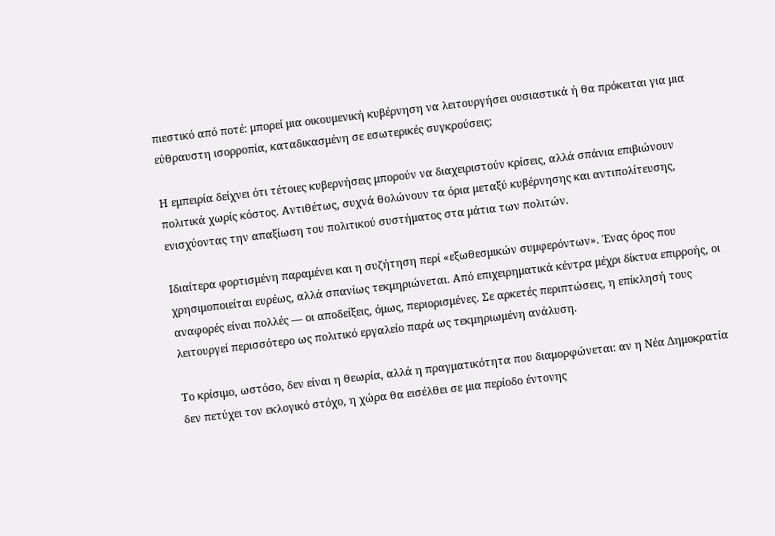πιεστικό από ποτέ: μπορεί μια οικουμενική κυβέρνηση να λειτουργήσει ουσιαστικά ή θα πρόκειται για μια εύθραυστη ισορροπία, καταδικασμένη σε εσωτερικές συγκρούσεις;

Η εμπειρία δείχνει ότι τέτοιες κυβερνήσεις μπορούν να διαχειριστούν κρίσεις, αλλά σπάνια επιβιώνουν πολιτικά χωρίς κόστος. Αντιθέτως, συχνά θολώνουν τα όρια μεταξύ κυβέρνησης και αντιπολίτευσης, ενισχύοντας την απαξίωση του πολιτικού συστήματος στα μάτια των πολιτών.

Ιδιαίτερα φορτισμένη παραμένει και η συζήτηση περί «εξωθεσμικών συμφερόντων». Ένας όρος που χρησιμοποιείται ευρέως, αλλά σπανίως τεκμηριώνεται. Από επιχειρηματικά κέντρα μέχρι δίκτυα επιρροής, οι αναφορές είναι πολλές — οι αποδείξεις, όμως, περιορισμένες. Σε αρκετές περιπτώσεις, η επίκλησή τους λειτουργεί περισσότερο ως πολιτικό εργαλείο παρά ως τεκμηριωμένη ανάλυση.

Το κρίσιμο, ωστόσο, δεν είναι η θεωρία, αλλά η πραγματικότητα που διαμορφώνεται: αν η Νέα Δημοκρατία δεν πετύχει τον εκλογικό στόχο, η χώρα θα εισέλθει σε μια περίοδο έντονης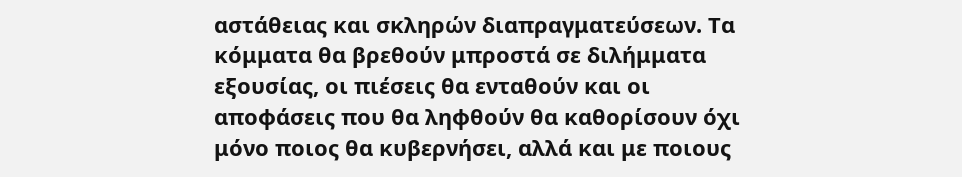αστάθειας και σκληρών διαπραγματεύσεων. Τα κόμματα θα βρεθούν μπροστά σε διλήμματα εξουσίας, οι πιέσεις θα ενταθούν και οι αποφάσεις που θα ληφθούν θα καθορίσουν όχι μόνο ποιος θα κυβερνήσει, αλλά και με ποιους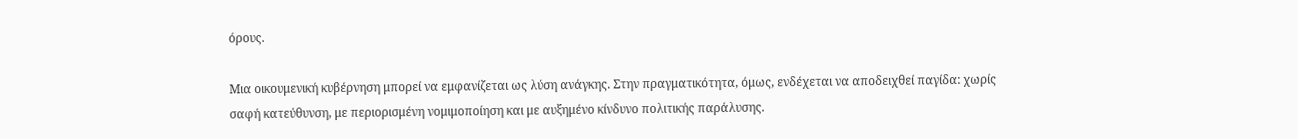όρους.

Μια οικουμενική κυβέρνηση μπορεί να εμφανίζεται ως λύση ανάγκης. Στην πραγματικότητα, όμως, ενδέχεται να αποδειχθεί παγίδα: χωρίς σαφή κατεύθυνση, με περιορισμένη νομιμοποίηση και με αυξημένο κίνδυνο πολιτικής παράλυσης.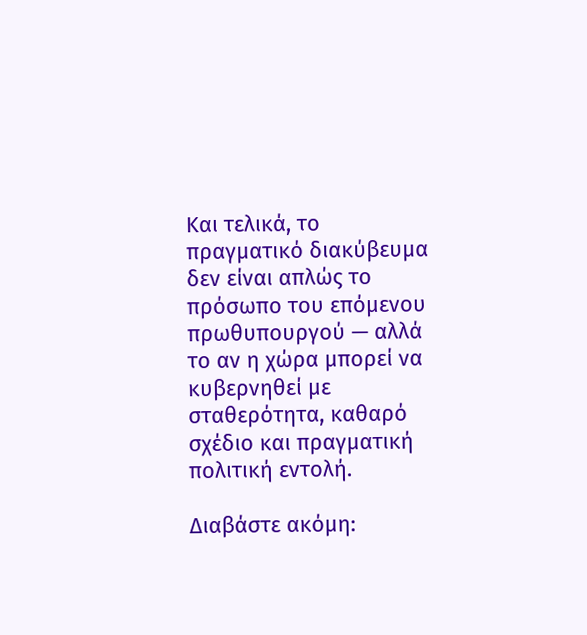Και τελικά, το πραγματικό διακύβευμα δεν είναι απλώς το πρόσωπο του επόμενου πρωθυπουργού — αλλά το αν η χώρα μπορεί να κυβερνηθεί με σταθερότητα, καθαρό σχέδιο και πραγματική πολιτική εντολή.

Διαβάστε ακόμη: